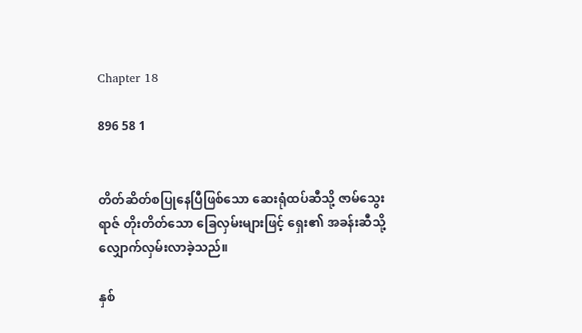Chapter 18

896 58 1


တိတ်ဆိတ်စပြုနေပြီဖြစ်သော ဆေးရုံထပ်ဆီသို့ ဇာမ်သွေးရာဇ် တိုးတိတ်သော ခြေလှမ်းများဖြင့် ရှေး၏ အခန်းဆီသို့ လျှောက်လှမ်းလာခဲ့သည်။

နှစ်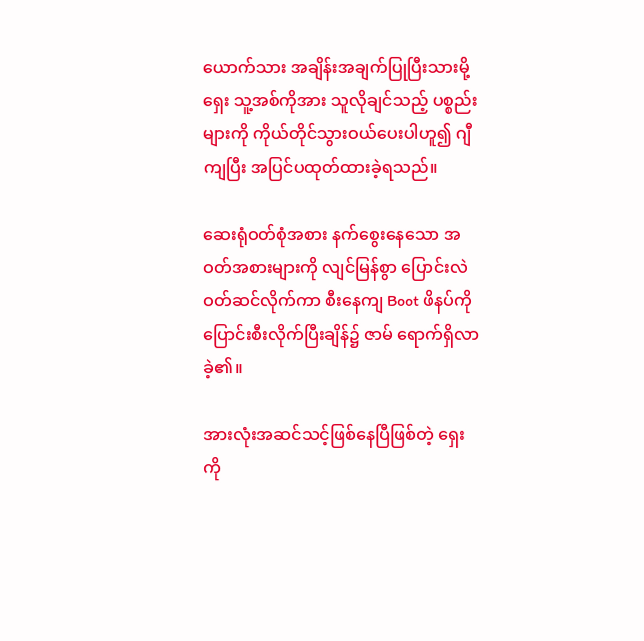ယောက်သား အချိန်းအချက်ပြုပြီးသားမို့ ရှေး သူ့အစ်ကိုအား သူလိုချင်သည့် ပစ္စည်းများကို ကိုယ်တိုင်သွားဝယ်ပေးပါဟူ၍ ဂျီကျပြီး အပြင်ပထုတ်ထားခဲ့ရသည်။

ဆေးရုံဝတ်စုံအစား နက်စွေးနေသော အဝတ်အစားများကို လျင်မြန်စွာ ပြောင်းလဲဝတ်ဆင်လိုက်ကာ စီးနေကျ Boot ဖိနပ်ကို ပြောင်းစီးလိုက်ပြီးချိန်၌ ဇာမ် ရောက်ရှိလာခဲ့၏။

အားလုံးအဆင်သင့်ဖြစ်နေပြီဖြစ်တဲ့ ရှေးကို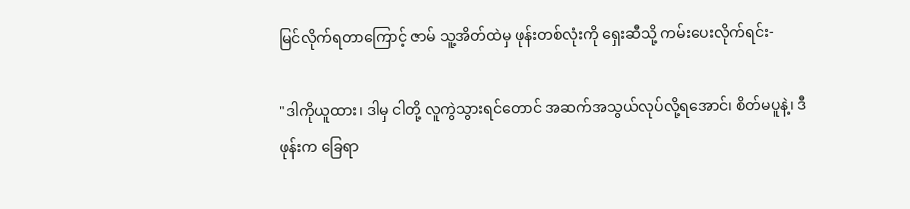မြင်လိုက်ရတာကြောင့် ဇာမ် သူ့အိတ်ထဲမှ ဖုန်းတစ်လုံးကို ရှေးဆီသို့ ကမ်းပေးလိုက်ရင်း-

"ဒါကိုယူထား၊ ဒါမှ ငါတို့ လူကွဲသွားရင်တောင် အဆက်အသွယ်လုပ်လို့ရအောင်၊ စိတ်မပူနဲ့၊ ဒီဖုန်းက ခြေရာ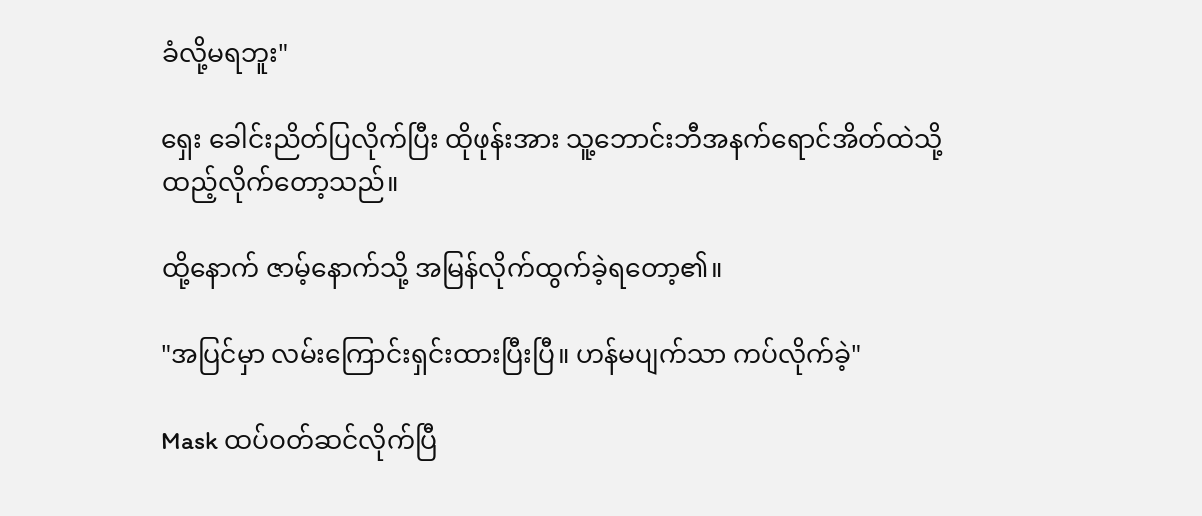ခံလို့မရဘူး"

ရှေး ခေါင်းညိတ်ပြလိုက်ပြီး ထိုဖုန်းအား သူ့ဘောင်းဘီအနက်ရောင်အိတ်ထဲသို့ ထည့်လိုက်တော့သည်။

ထို့နောက် ဇာမ့်နောက်သို့ အမြန်လိုက်ထွက်ခဲ့ရတော့၏။

"အပြင်မှာ လမ်းကြောင်းရှင်းထားပြီးပြီ။ ဟန်မပျက်သာ ကပ်လိုက်ခဲ့"

Mask ထပ်ဝတ်ဆင်လိုက်ပြီ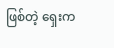ဖြစ်တဲ့ ရှေးက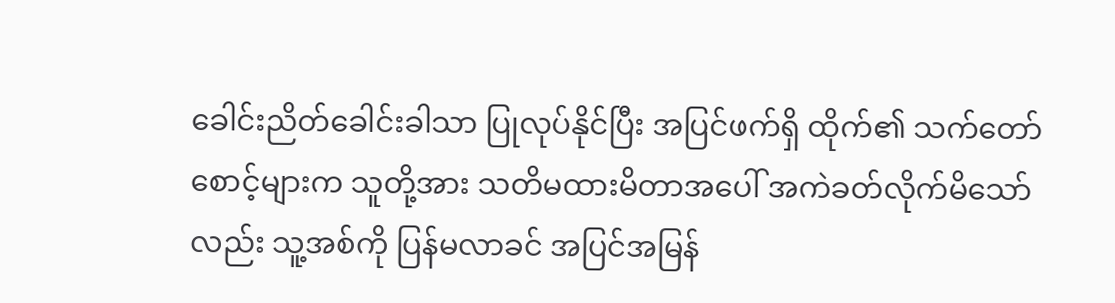ခေါင်းညိတ်ခေါင်းခါသာ ပြုလုပ်နိုင်ပြီး အပြင်ဖက်ရှိ ထိုက်၏ သက်တော်စောင့်များက သူတို့အား သတိမထားမိတာအပေါ် အကဲခတ်လိုက်မိသော်လည်း သူ့အစ်ကို ပြန်မလာခင် အပြင်အမြန်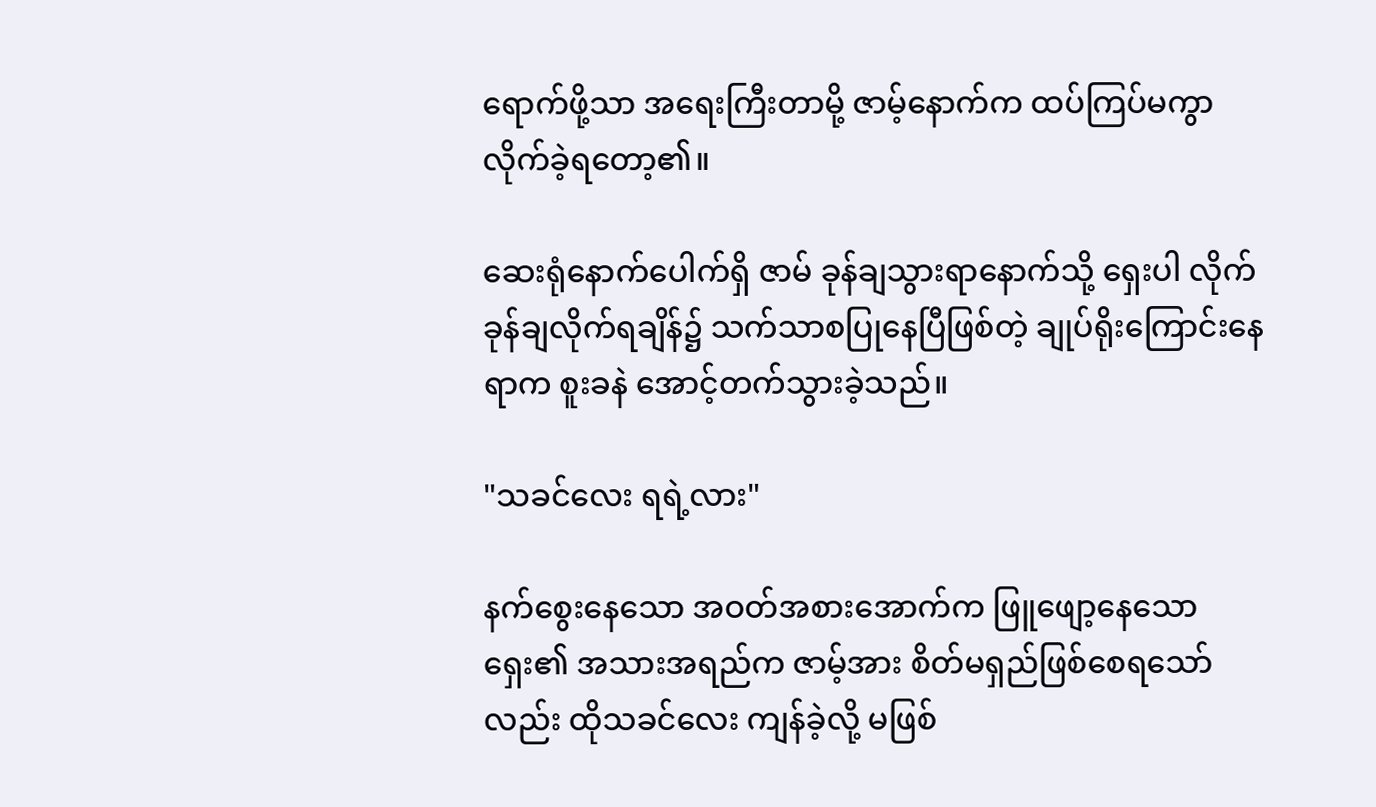ရောက်ဖို့သာ အရေးကြီးတာမို့ ဇာမ့်နောက်က ထပ်ကြပ်မကွာ လိုက်ခဲ့ရတော့၏။

ဆေးရုံနောက်ပေါက်ရှိ ဇာမ် ခုန်ချသွားရာနောက်သို့ ရှေးပါ လိုက်ခုန်ချလိုက်ရချိန်၌ သက်သာစပြုနေပြီဖြစ်တဲ့ ချုပ်ရိုးကြောင်းနေရာက စူးခနဲ အောင့်တက်သွားခဲ့သည်။

"သခင်လေး ရရဲ့လား"

နက်စွေးနေသော အဝတ်အစားအောက်က ဖြူဖျော့နေသော ရှေး၏ အသားအရည်က ဇာမ့်အား စိတ်မရှည်ဖြစ်စေရသော်လည်း ထိုသခင်လေး ကျန်ခဲ့လို့ မဖြစ်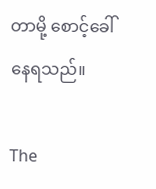တာမို့ စောင့်ခေါ်နေရသည်။

The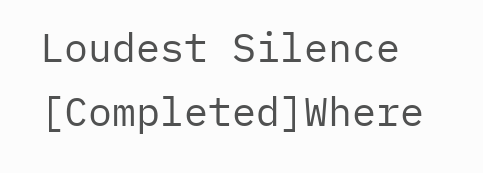Loudest Silence [Completed]Where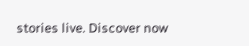stories live. Discover now